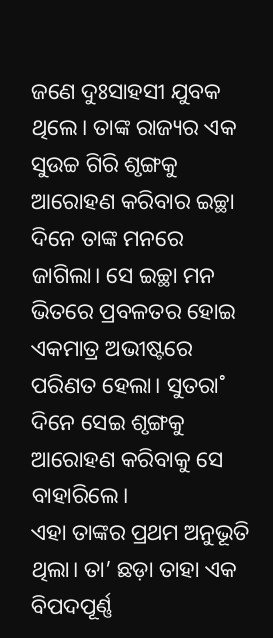ଜଣେ ଦୁଃସାହସୀ ଯୁବକ ଥିଲେ। ତାଙ୍କ ରାଜ୍ୟର ଏକ ସୁଉଚ୍ଚ ଗିରି ଶୃଙ୍ଗକୁ ଆରୋହଣ କରିବାର ଇଚ୍ଛା ଦିନେ ତାଙ୍କ ମନରେ ଜାଗିଲା। ସେ ଇଚ୍ଛା ମନ ଭିତରେ ପ୍ରବଳତର ହୋଇ ଏକମାତ୍ର ଅଭୀଷ୍ଟରେ ପରିଣତ ହେଲା। ସୁତରା˚ ଦିନେ ସେଇ ଶୃଙ୍ଗକୁ ଆରୋହଣ କରିବାକୁ ସେ ବାହାରିଲେ।
ଏହା ତାଙ୍କର ପ୍ରଥମ ଅନୁଭୂତି ଥିଲା। ତା’ ଛଡ଼ା ତାହା ଏକ ବିପଦପୂର୍ଣ୍ଣ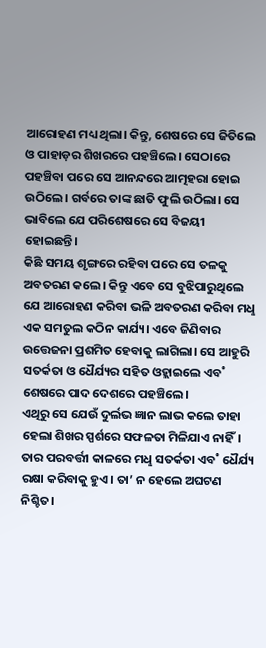ଆରୋହଣ ମଧ୍ୟ ଥିଲା। କିନ୍ତୁ, ଶେଷରେ ସେ ଜିତିଲେ ଓ ପାହାଡ଼ର ଶିଖରରେ ପହଞ୍ଚିଲେ। ସେଠାରେ ପହଞ୍ଚିବା ପରେ ସେ ଆନନ୍ଦରେ ଆତ୍ମହରା ହୋଇ ଉଠିଲେ। ଗର୍ବରେ ତାଙ୍କ ଛାତି ଫୁଲି ଉଠିଲା। ସେ ଭାବିଲେ ଯେ ପରିଶେଷରେ ସେ ବିଜୟୀ ହୋଇଛନ୍ତି।
କିଛି ସମୟ ଶୃଙ୍ଗରେ ରହିବା ପରେ ସେ ତଳକୁ ଅବତରଣ କଲେ। କିନ୍ତୁ ଏବେ ସେ ବୁଝିପାରୁଥିଲେ ଯେ ଆରୋହଣ କରିବା ଭଳି ଅବତରଣ କରିବା ମଧୢ ଏକ ସମତୁଲ କଠିନ କାର୍ଯ୍ୟ। ଏବେ ଜିଣିବାର ଉତ୍ତେଜନା ପ୍ରଶମିତ ହେବାକୁ ଲାଗିଲା। ସେ ଆହୁରି ସତର୍କତା ଓ ଧୈର୍ଯ୍ୟର ସହିତ ଓହ୍ଲାଇଲେ ଏବ˚ ଶେଷରେ ପାଦ ଦେଶରେ ପହଞ୍ଚିଲେ।
ଏଥିରୁ ସେ ଯେଉଁ ଦୁର୍ଲଭ ଜ୍ଞାନ ଲାଭ କଲେ ତାହା ହେଲା ଶିଖର ସ୍ପର୍ଶରେ ସଫଳତା ମିଳିଯାଏ ନାହିଁ। ତାର ପରବର୍ତ୍ତୀ କାଳରେ ମଧୢ ସତର୍କତା ଏବ˚ ଧୈର୍ଯ୍ୟ ରକ୍ଷା କରିବାକୁ ହୁଏ। ତା’ ନ ହେଲେ ଅଘଟଣ ନିଶ୍ଚିତ।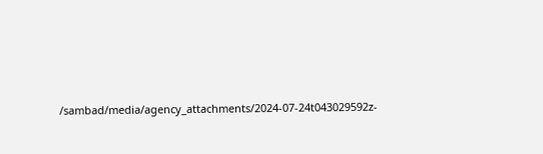/sambad/media/agency_attachments/2024-07-24t043029592z-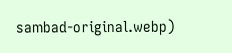sambad-original.webp)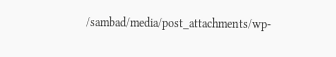/sambad/media/post_attachments/wp-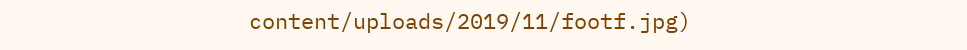content/uploads/2019/11/footf.jpg)